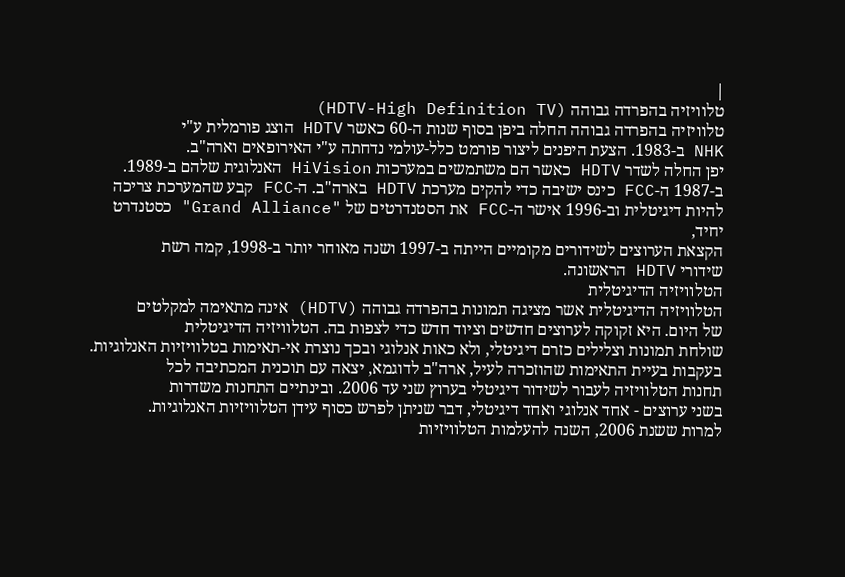|
טלוויזיה בהפרדה גבוהה (HDTV-High Definition TV)
טלוויזיה בהפרדה גבוהה החלה ביפן בסוף שנות ה-60 כאשר HDTV הוצג פורמלית ע"י
NHK ב-1983. הצעת היפנים ליצור פורמט כלל-עולמי נדחתה ע"י האירופאים וארה"ב.
יפן החלה לשדר HDTV כאשר הם משתמשים במערכות HiVision האנלוגית שלהם ב-1989.
ב-1987 ה-FCC כינס ישיבה כדי להקים מערכת HDTV בארה"ב. ה-FCC קבע שהמערכת צריכה
להיות דיגיטלית וב-1996 אישר ה-FCC את הסטנדרטים של "Grand Alliance" כסטנדרט יחיד,
הקצאת הערוצים לשידורים מקומיים הייתה ב-1997 ושנה מאוחר יותר ב-1998, קמה רשת
שידורי HDTV הראשונה.
הטלוויזיה הדיגיטלית
הטלוויזיה הדיגיטלית אשר מציגה תמונות בהפרדה גבוהה (HDTV) אינה מתאימה למקלטים
של היום. היא זקוקה לערוצים חדשים וציוד חדש כדי לצפות בה. הטלוויזיה הדיגיטלית
שולחת תמונות וצלילים כזרם דיגיטלי, ולא כאות אנלוגי ובכך נוצרת אי-תאימות בטלוויזיות האנלוגיות.
בעקבות בעיית התאימות שהוזכרה לעיל, ארה"ב לדוגמא, יצאה עם תוכנית המכתיבה לכל
תחנות הטלוויזיה לעבור לשידור דיגיטלי בערוץ שני עד 2006. ובינתיים התחנות משדרות
בשני ערוצים - אחד אנלוגי ואחד דיגיטלי, דבר שניתן לפרש כסוף עידן הטלוויזיות האנלוגיות.
למרות ששנת 2006, השנה להעלמות הטלוויזיות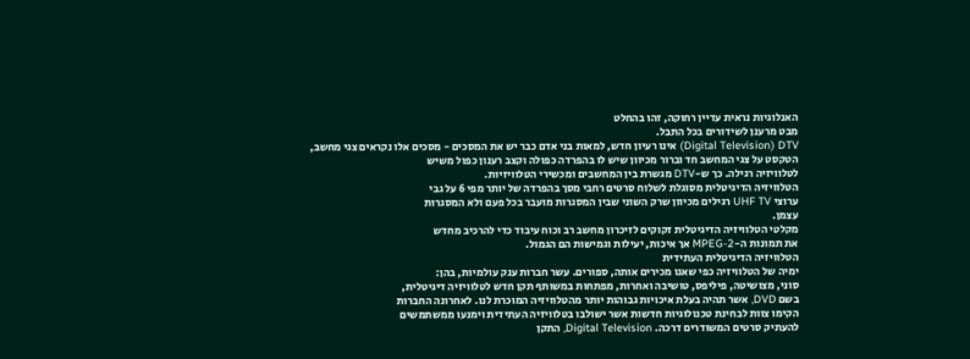האנלוגיות נראית עדיין רחוקה, זהו בהחלט
מבט מרענן לשידורים בכל התבל.
Digital Television) DTV) אינו רעיון חדש, למאות בני אדם כבר יש את המסכים - מסכים אלו נקראים צגי מחשב,
הטקסט על צגי המחשב חד וברור מכיוון שיש לו בהפרדה כפולה וקצב רענון כפול משיש
לטלוויזיה רגילה. כך ש-DTV מגשרת בין המחשבים ומכשירי הטלוויזיות.
הטלוויזיה הדיגיטלית מסוגלת לשלוח סרטים רחבי מסך בהפרדה של יותר מפי 6 על גבי
ערוצי UHF TV רגילים מכיוון שרק השוני שבין המסגרות מועבר בכל פעם ולא המסגרות
עצמן.
מקלטי הטלוויזיה הדיגיטלית זקוקים לזיכרון מחשב רב וכוח עיבוד כדי להרכיב מחדש
את תמונות ה-MPEG-2 אך איכות, יעילות וגמישות הם הגמול.
הטלוויזיה הדיגיטלית העתידית
ימיה של הטלוויזיה כפי שאנו מכירים אותה, ספורים. עשר חברות ענק עולמיות, בהן:
סוני, מצושיטה, פיליפס, טושיבה ואחרות, מפתחות במשותף תקן חדש לטלוויזיה דיגיטלית,
בשם DVD, אשר תהיה בעלת איכויות גבוהות יותר מהטלוויזיה המוכרת לנו. לאחרונה החברות
הקימו צוות לבחינת טכנולוגיות חדשות אשר ישולבו בטלוויזיה העתידית וימנעו ממשתמשים
להעתיק סרטים המשודרים דרכה. Digital Television, התקן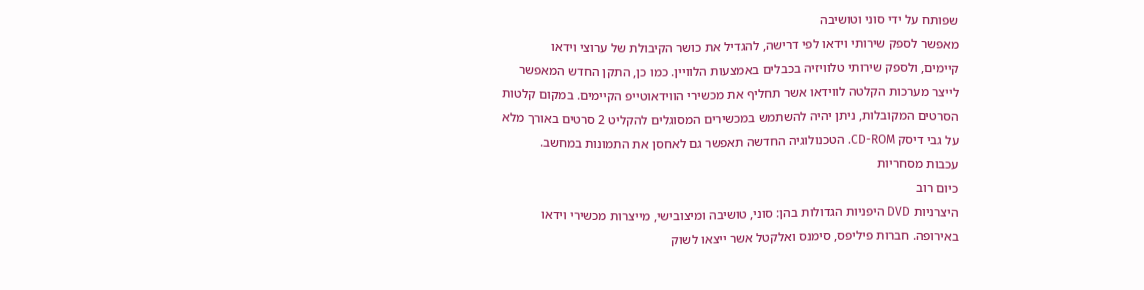שפותח על ידי סוני וטושיבה
מאפשר לספק שירותי וידאו לפי דרישה, להגדיל את כושר הקיבולת של ערוצי וידאו
קיימים, ולספק שירותי טלוויזיה בכבלים באמצעות הלוויין. כמו כן, התקן החדש המאפשר
לייצר מערכות הקלטה לווידאו אשר תחליף את מכשירי הווידאוטייפ הקיימים. במקום קלטות
הסרטים המקובלות, ניתן יהיה להשתמש במכשירים המסוגלים להקליט 2 סרטים באורך מלא
על גבי דיסק CD-ROM. הטכנולוגיה החדשה תאפשר גם לאחסן את התמונות במחשב.
עכבות מסחריות
כיום רוב
היצרניות DVD היפניות הגדולות בהן: סוני, טושיבה ומיצובישי, מייצרות מכשירי וידאו
באירופה. חברות פיליפס, סימנס ואלקטל אשר ייצאו לשוק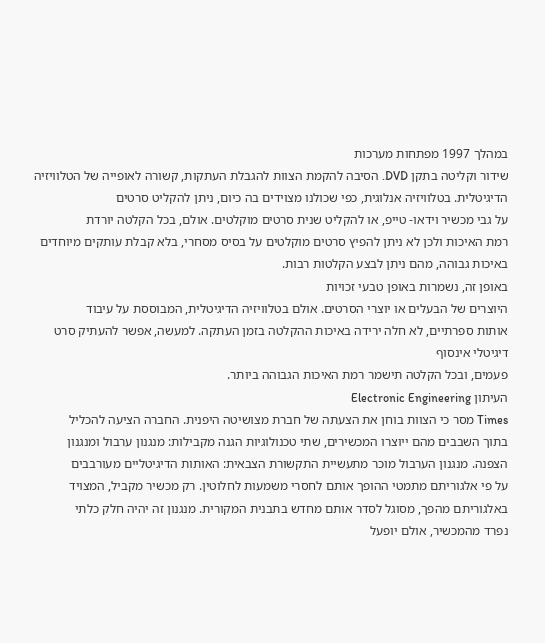במהלך 1997 מפתחות מערכות
שידור וקליטה בתקן DVD. הסיבה להקמת הצוות להגבלת העתקות, קשורה לאופייה של הטלוויזיה
הדיגיטלית. בטלוויזיה אנלוגית, כפי שכולנו מצוידים בה כיום, ניתן להקליט סרטים
על גבי מכשיר וידאו- טייפ, או להקליט שנית סרטים מוקלטים. אולם, בכל הקלטה יורדת
רמת האיכות ולכן לא ניתן להפיץ סרטים מוקלטים על בסיס מסחרי, בלא קבלת עותקים מיוחדים
באיכות גבוהה, מהם ניתן לבצע הקלטות רבות.
באופן זה, נשמרות באופן טבעי זכויות
היוצרים של הבעלים או יוצרי הסרטים. אולם בטלוויזיה הדיגיטלית, המבוססת על עיבוד
אותות ספרתיים, לא חלה ירידה באיכות ההקלטה בזמן העתקה. למעשה, אפשר להעתיק סרט דיגיטלי אינסוף
פעמים, ובכל הקלטה תישמר רמת האיכות הגבוהה ביותר.
העיתון Electronic Engineering
Times מסר כי הצוות בוחן את הצעתה של חברת מצושיטה היפנית. החברה הציעה להכליל
בתוך השבבים מהם ייוצרו המכשירים, שתי טכנולוגיות הגנה מקבילות: מנגנון ערבול ומנגנון
הצפנה. מנגנון הערבול מוכר מתעשיית התקשורת הצבאית: האותות הדיגיטליים מעורבבים
על פי אלגוריתם מתמטי ההופך אותם לחסרי משמעות לחלוטין. רק מכשיר מקביל, המצויד
באלגוריתם מהפך, מסוגל לסדר אותם מחדש בתבנית המקורית. מנגנון זה יהיה חלק כלתי
נפרד מהמכשיר, אולם יופעל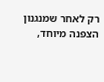רק לאחר שמנגנון הצפנה מיוחד,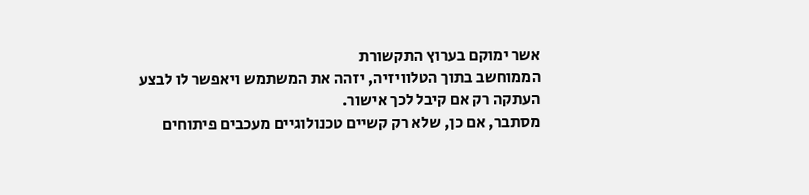אשר ימוקם בערוץ התקשורת
הממוחשב בתוך הטלוויזיה, יזהה את המשתמש ויאפשר לו לבצע העתקה רק אם קיבל לכך אישור.
מסתבר, אם כן, שלא רק קשיים טכנולוגיים מעכבים פיתוחים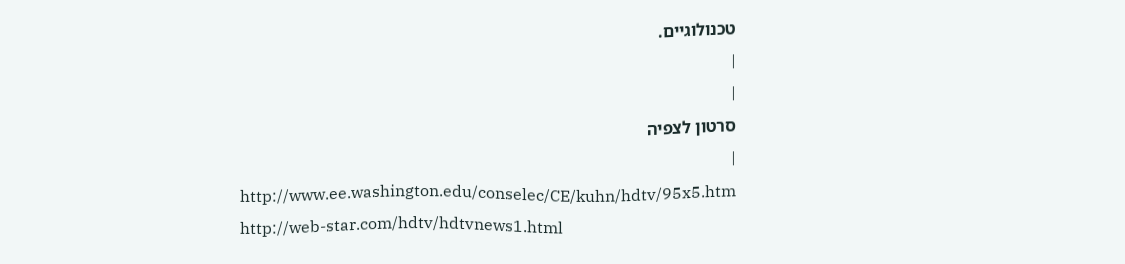טכנולוגיים.
|
|
סרטון לצפיה
|
http://www.ee.washington.edu/conselec/CE/kuhn/hdtv/95x5.htm
http://web-star.com/hdtv/hdtvnews1.html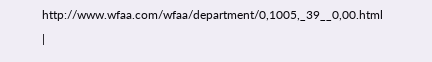http://www.wfaa.com/wfaa/department/0,1005,_39__0,00.html
|